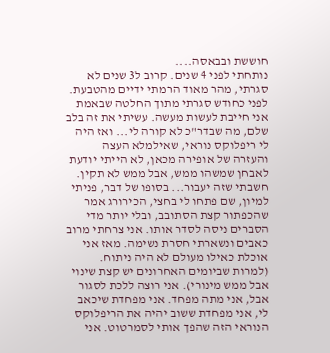חוששת ובבאסה....
נותחתי לפני 4 שנים. קרוב ל3 שנים לא סגרתי, מהר מאוד הרמתי ידיים מהטבעת. לפני כחודש סגרתי מתוך החלטה שבאמת אני חייבת לעשות מעשה. עשיתי את זה בלב שלם, מה שבדר"כ לא קורה לי... ואז היה לי ריפלוקס נוראי, שאילמלא העצה והעזרה של אופירה מכאן, לא הייתי יודעת לאבחן שמשהו ממש, אבל ממש לא תקין. חשבתי שזה יעבור... בסופו של דבר, פניתי למיון, שם פתחו לי בחצי, הכירורג אמר שהכפתור קצת הסתובב, ובלי יותר מדי הסברים ניסה לסדר אותו. אני צרחתי מרוב כאבים ונשארתי חסרת נשימה. מאז אני אוכלת כאילו מעולם לא היה ניתוח. (למרות שביומים האחרונים יש קצת שינוי אבל ממש מינורי). אני רוצה ללכת לסגור אבל, אני מתה מפחד. אני מפחדת שיכאב לי, אני מפחדת ששוב יהיה את הריפלוקס הנוראי הזה שהפך אותי לסמרטוט. אני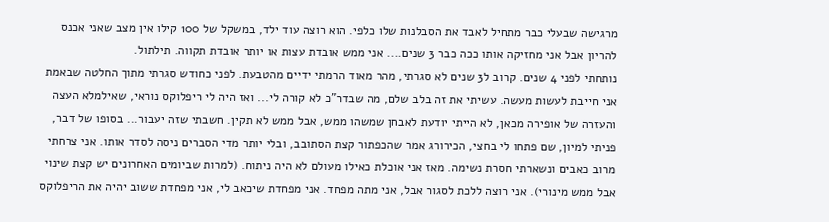מרגישה שבעלי כבר מתחיל לאבד את הסבלנות שלו כלפי. הוא רוצה עוד ילד, במשקל של 100 קילו אין מצב שאני אכנס להריון אבל אני מחזיקה אותו ככה כבר 3 שנים.... אני ממש אובדת עצות או יותר אובדת תקווה. תילתול.
נותחתי לפני 4 שנים. קרוב ל3 שנים לא סגרתי, מהר מאוד הרמתי ידיים מהטבעת. לפני כחודש סגרתי מתוך החלטה שבאמת אני חייבת לעשות מעשה. עשיתי את זה בלב שלם, מה שבדר"כ לא קורה לי... ואז היה לי ריפלוקס נוראי, שאילמלא העצה והעזרה של אופירה מכאן, לא הייתי יודעת לאבחן שמשהו ממש, אבל ממש לא תקין. חשבתי שזה יעבור... בסופו של דבר, פניתי למיון, שם פתחו לי בחצי, הכירורג אמר שהכפתור קצת הסתובב, ובלי יותר מדי הסברים ניסה לסדר אותו. אני צרחתי מרוב כאבים ונשארתי חסרת נשימה. מאז אני אוכלת כאילו מעולם לא היה ניתוח. (למרות שביומים האחרונים יש קצת שינוי אבל ממש מינורי). אני רוצה ללכת לסגור אבל, אני מתה מפחד. אני מפחדת שיכאב לי, אני מפחדת ששוב יהיה את הריפלוקס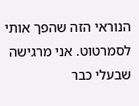הנוראי הזה שהפך אותי לסמרטוט. אני מרגישה שבעלי כבר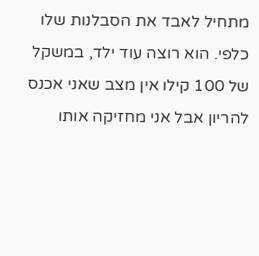מתחיל לאבד את הסבלנות שלו כלפי. הוא רוצה עוד ילד, במשקל של 100 קילו אין מצב שאני אכנס להריון אבל אני מחזיקה אותו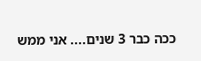ככה כבר 3 שנים.... אני ממש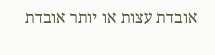אובדת עצות או יותר אובדת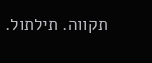תקווה. תילתול.